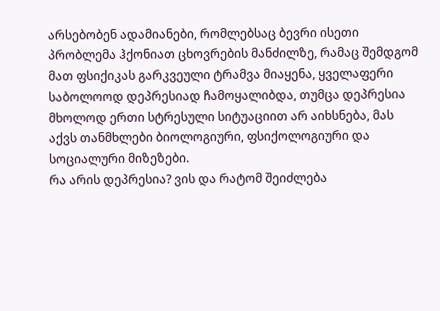არსებობენ ადამიანები, რომლებსაც ბევრი ისეთი პრობლემა ჰქონიათ ცხოვრების მანძილზე, რამაც შემდგომ მათ ფსიქიკას გარკვეული ტრამვა მიაყენა, ყველაფერი საბოლოოდ დეპრესიად ჩამოყალიბდა, თუმცა დეპრესია მხოლოდ ერთი სტრესული სიტუაციით არ აიხსნება, მას აქვს თანმხლები ბიოლოგიური, ფსიქოლოგიური და სოციალური მიზეზები.
რა არის დეპრესია? ვის და რატომ შეიძლება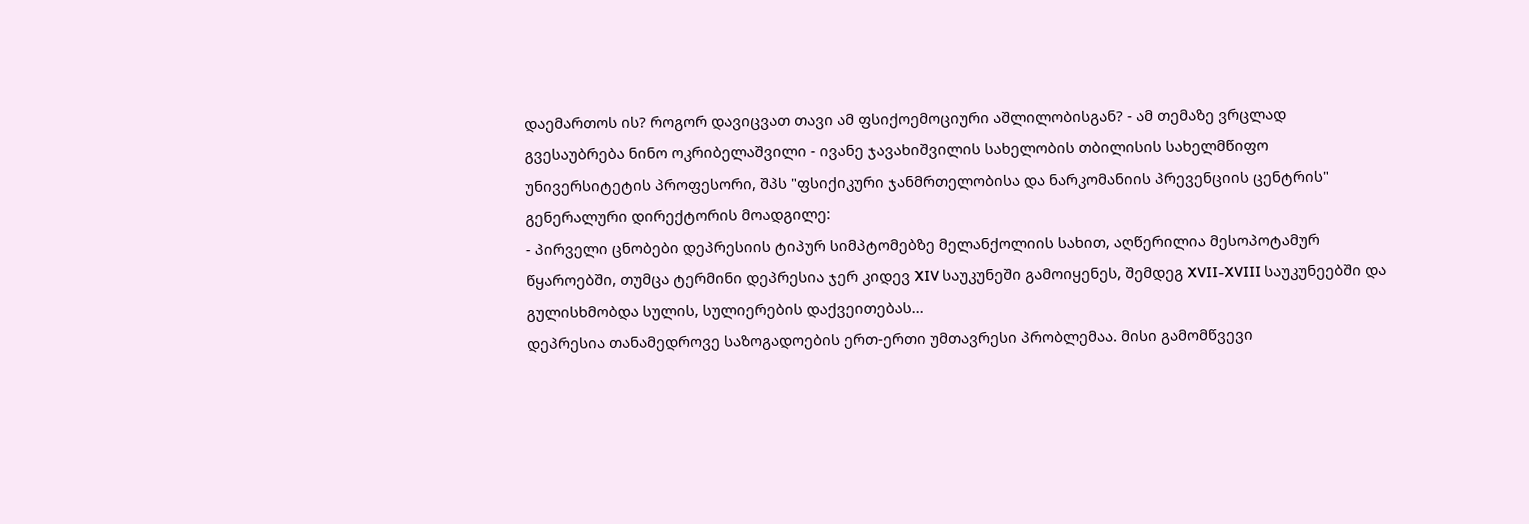დაემართოს ის? როგორ დავიცვათ თავი ამ ფსიქოემოციური აშლილობისგან? - ამ თემაზე ვრცლად გვესაუბრება ნინო ოკრიბელაშვილი - ივანე ჯავახიშვილის სახელობის თბილისის სახელმწიფო უნივერსიტეტის პროფესორი, შპს "ფსიქიკური ჯანმრთელობისა და ნარკომანიის პრევენციის ცენტრის" გენერალური დირექტორის მოადგილე:
- პირველი ცნობები დეპრესიის ტიპურ სიმპტომებზე მელანქოლიის სახით, აღწერილია მესოპოტამურ წყაროებში, თუმცა ტერმინი დეპრესია ჯერ კიდევ XIV საუკუნეში გამოიყენეს, შემდეგ XVII-XVIII საუკუნეებში და გულისხმობდა სულის, სულიერების დაქვეითებას...
დეპრესია თანამედროვე საზოგადოების ერთ-ერთი უმთავრესი პრობლემაა. მისი გამომწვევი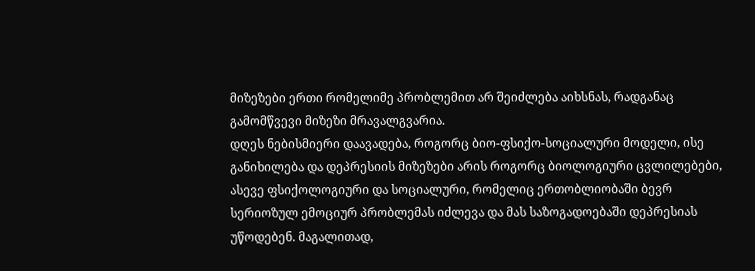მიზეზები ერთი რომელიმე პრობლემით არ შეიძლება აიხსნას, რადგანაც გამომწვევი მიზეზი მრავალგვარია.
დღეს ნებისმიერი დაავადება, როგორც ბიო-ფსიქო-სოციალური მოდელი, ისე განიხილება და დეპრესიის მიზეზები არის როგორც ბიოლოგიური ცვლილებები, ასევე ფსიქოლოგიური და სოციალური, რომელიც ერთობლიობაში ბევრ სერიოზულ ემოციურ პრობლემას იძლევა და მას საზოგადოებაში დეპრესიას უწოდებენ. მაგალითად,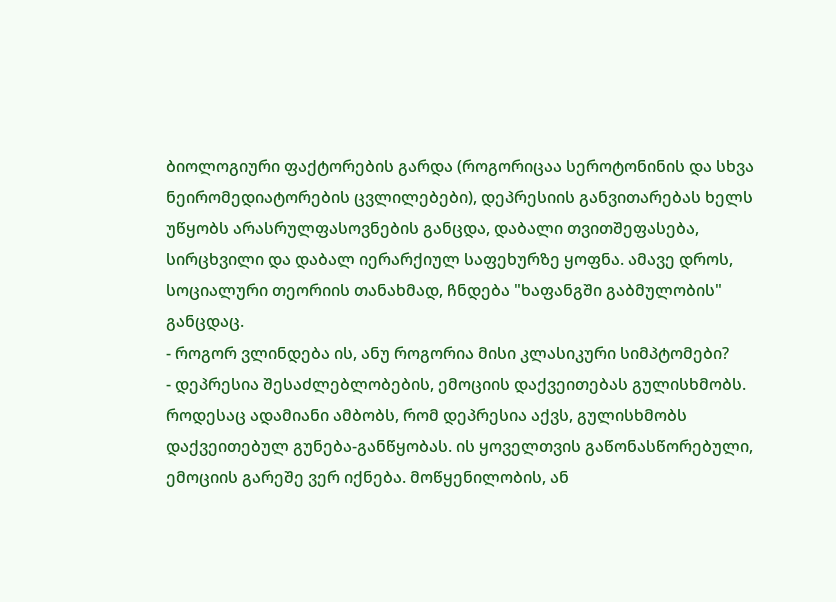ბიოლოგიური ფაქტორების გარდა (როგორიცაა სეროტონინის და სხვა ნეირომედიატორების ცვლილებები), დეპრესიის განვითარებას ხელს უწყობს არასრულფასოვნების განცდა, დაბალი თვითშეფასება, სირცხვილი და დაბალ იერარქიულ საფეხურზე ყოფნა. ამავე დროს, სოციალური თეორიის თანახმად, ჩნდება "ხაფანგში გაბმულობის" განცდაც.
- როგორ ვლინდება ის, ანუ როგორია მისი კლასიკური სიმპტომები?
- დეპრესია შესაძლებლობების, ემოციის დაქვეითებას გულისხმობს. როდესაც ადამიანი ამბობს, რომ დეპრესია აქვს, გულისხმობს დაქვეითებულ გუნება-განწყობას. ის ყოველთვის გაწონასწორებული, ემოციის გარეშე ვერ იქნება. მოწყენილობის, ან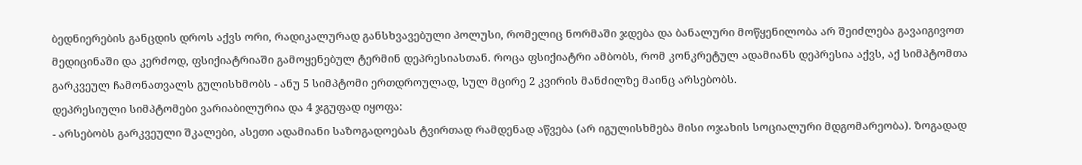ბედნიერების განცდის დროს აქვს ორი, რადიკალურად განსხვავებული პოლუსი, რომელიც ნორმაში ჯდება და ბანალური მოწყენილობა არ შეიძლება გავაიგივოთ მედიცინაში და კერძოდ, ფსიქიატრიაში გამოყენებულ ტერმინ დეპრესიასთან. როცა ფსიქიატრი ამბობს, რომ კონკრეტულ ადამიანს დეპრესია აქვს, აქ სიმპტომთა გარკვეულ ჩამონათვალს გულისხმობს - ანუ 5 სიმპტომი ერთდროულად, სულ მცირე 2 კვირის მანძილზე მაინც არსებობს.
დეპრესიული სიმპტომები ვარიაბილურია და 4 ჯგუფად იყოფა:
- არსებობს გარკვეული შკალები, ასეთი ადამიანი საზოგადოებას ტვირთად რამდენად აწვება (არ იგულისხმება მისი ოჯახის სოციალური მდგომარეობა). ზოგადად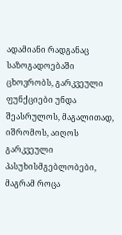ადამიანი რადგანაც საზოგადოებაში ცხოვრობს, გარკვეული ფუნქციები უნდა შეასრულოს, მაგალითად, იშრომოს, აიღოს გარკვეული პასუხისმგებლობები, მაგრამ როცა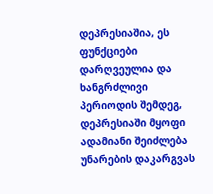დეპრესიაშია, ეს ფუნქციები დარღვეულია და ხანგრძლივი პერიოდის შემდეგ, დეპრესიაში მყოფი ადამიანი შეიძლება უნარების დაკარგვას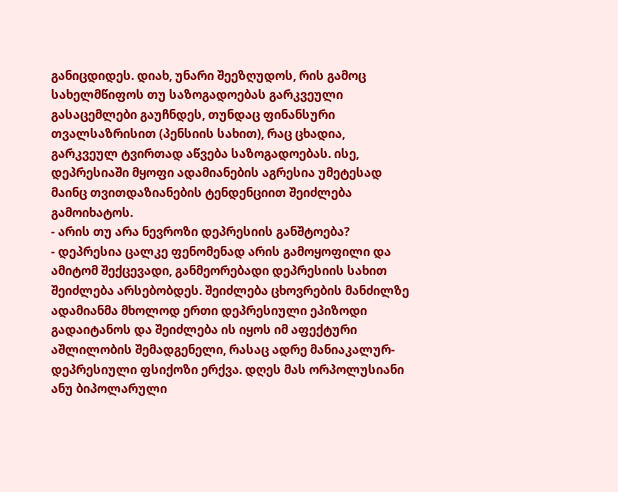განიცდიდეს. დიახ, უნარი შეეზღუდოს, რის გამოც სახელმწიფოს თუ საზოგადოებას გარკვეული გასაცემლები გაუჩნდეს, თუნდაც ფინანსური თვალსაზრისით (პენსიის სახით), რაც ცხადია, გარკვეულ ტვირთად აწვება საზოგადოებას. ისე, დეპრესიაში მყოფი ადამიანების აგრესია უმეტესად მაინც თვითდაზიანების ტენდენციით შეიძლება გამოიხატოს.
- არის თუ არა ნევროზი დეპრესიის განშტოება?
- დეპრესია ცალკე ფენომენად არის გამოყოფილი და ამიტომ შექცევადი, განმეორებადი დეპრესიის სახით შეიძლება არსებობდეს. შეიძლება ცხოვრების მანძილზე ადამიანმა მხოლოდ ერთი დეპრესიული ეპიზოდი გადაიტანოს და შეიძლება ის იყოს იმ აფექტური აშლილობის შემადგენელი, რასაც ადრე მანიაკალურ-დეპრესიული ფსიქოზი ერქვა. დღეს მას ორპოლუსიანი ანუ ბიპოლარული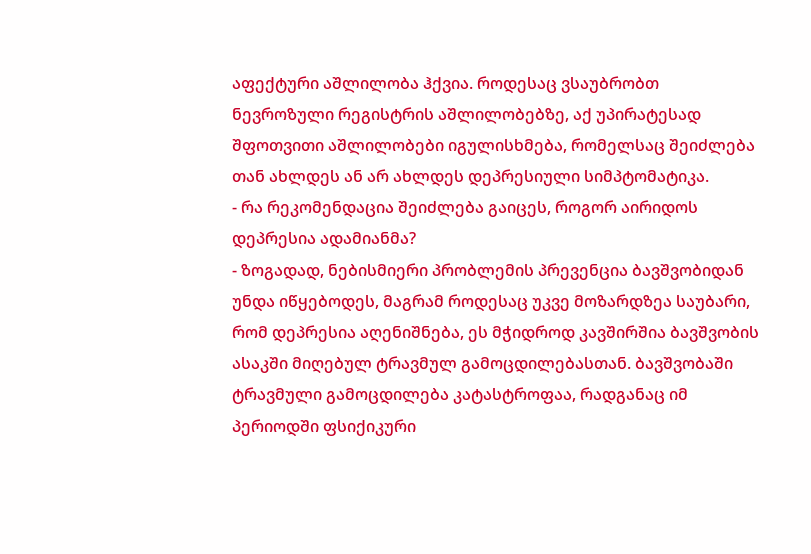აფექტური აშლილობა ჰქვია. როდესაც ვსაუბრობთ ნევროზული რეგისტრის აშლილობებზე, აქ უპირატესად შფოთვითი აშლილობები იგულისხმება, რომელსაც შეიძლება თან ახლდეს ან არ ახლდეს დეპრესიული სიმპტომატიკა.
- რა რეკომენდაცია შეიძლება გაიცეს, როგორ აირიდოს დეპრესია ადამიანმა?
- ზოგადად, ნებისმიერი პრობლემის პრევენცია ბავშვობიდან უნდა იწყებოდეს, მაგრამ როდესაც უკვე მოზარდზეა საუბარი, რომ დეპრესია აღენიშნება, ეს მჭიდროდ კავშირშია ბავშვობის ასაკში მიღებულ ტრავმულ გამოცდილებასთან. ბავშვობაში ტრავმული გამოცდილება კატასტროფაა, რადგანაც იმ პერიოდში ფსიქიკური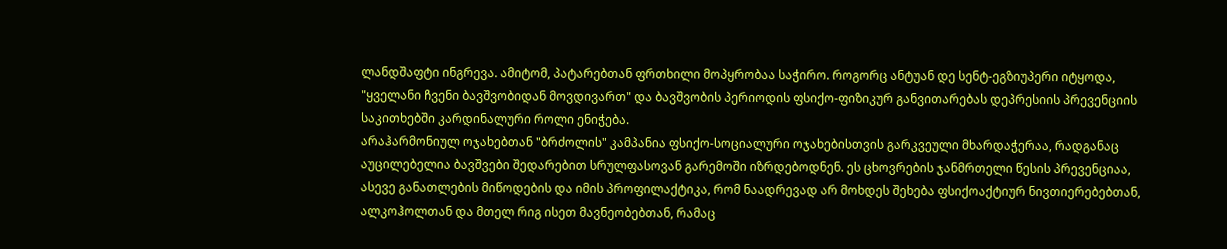ლანდშაფტი ინგრევა. ამიტომ, პატარებთან ფრთხილი მოპყრობაა საჭირო. როგორც ანტუან დე სენტ-ეგზიუპერი იტყოდა, "ყველანი ჩვენი ბავშვობიდან მოვდივართ" და ბავშვობის პერიოდის ფსიქო-ფიზიკურ განვითარებას დეპრესიის პრევენციის საკითხებში კარდინალური როლი ენიჭება.
არაჰარმონიულ ოჯახებთან "ბრძოლის" კამპანია ფსიქო-სოციალური ოჯახებისთვის გარკვეული მხარდაჭერაა, რადგანაც აუცილებელია ბავშვები შედარებით სრულფასოვან გარემოში იზრდებოდნენ. ეს ცხოვრების ჯანმრთელი წესის პრევენციაა, ასევე განათლების მიწოდების და იმის პროფილაქტიკა, რომ ნაადრევად არ მოხდეს შეხება ფსიქოაქტიურ ნივთიერებებთან, ალკოჰოლთან და მთელ რიგ ისეთ მავნეობებთან, რამაც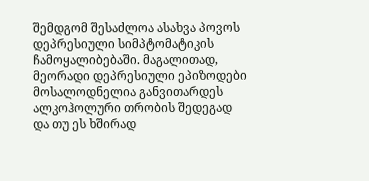შემდგომ შესაძლოა ასახვა პოვოს დეპრესიული სიმპტომატიკის ჩამოყალიბებაში. მაგალითად, მეორადი დეპრესიული ეპიზოდები მოსალოდნელია განვითარდეს ალკოჰოლური თრობის შედეგად და თუ ეს ხშირად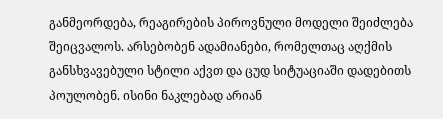განმეორდება, რეაგირების პიროვნული მოდელი შეიძლება შეიცვალოს. არსებობენ ადამიანები, რომელთაც აღქმის განსხვავებული სტილი აქვთ და ცუდ სიტუაციაში დადებითს პოულობენ. ისინი ნაკლებად არიან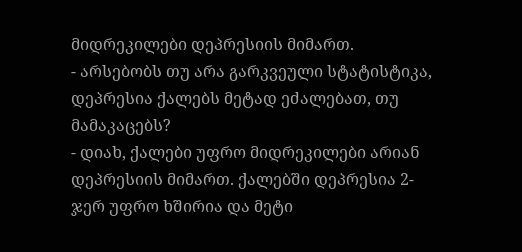მიდრეკილები დეპრესიის მიმართ.
- არსებობს თუ არა გარკვეული სტატისტიკა, დეპრესია ქალებს მეტად ეძალებათ, თუ მამაკაცებს?
- დიახ, ქალები უფრო მიდრეკილები არიან დეპრესიის მიმართ. ქალებში დეპრესია 2-ჯერ უფრო ხშირია და მეტი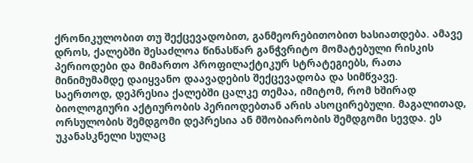ქრონიკულობით თუ შექცევადობით, განმეორებითობით ხასიათდება. ამავე დროს, ქალებში შესაძლოა წინასწარ განჭვრიტო მომატებული რისკის პერიოდები და მიმართო პროფილაქტიკურ სტრატეგიებს, რათა მინიმუმამდე დაიყვანო დაავადების შექცევადობა და სიმწვავე.
საერთოდ, დეპრესია ქალებში ცალკე თემაა, იმიტომ, რომ ხშირად ბიოლოგიური აქტიურობის პერიოდებთან არის ასოცირებული. მაგალითად, ორსულობის შემდგომი დეპრესია ან მშობიარობის შემდგომი სევდა. ეს უკანასკნელი სულაც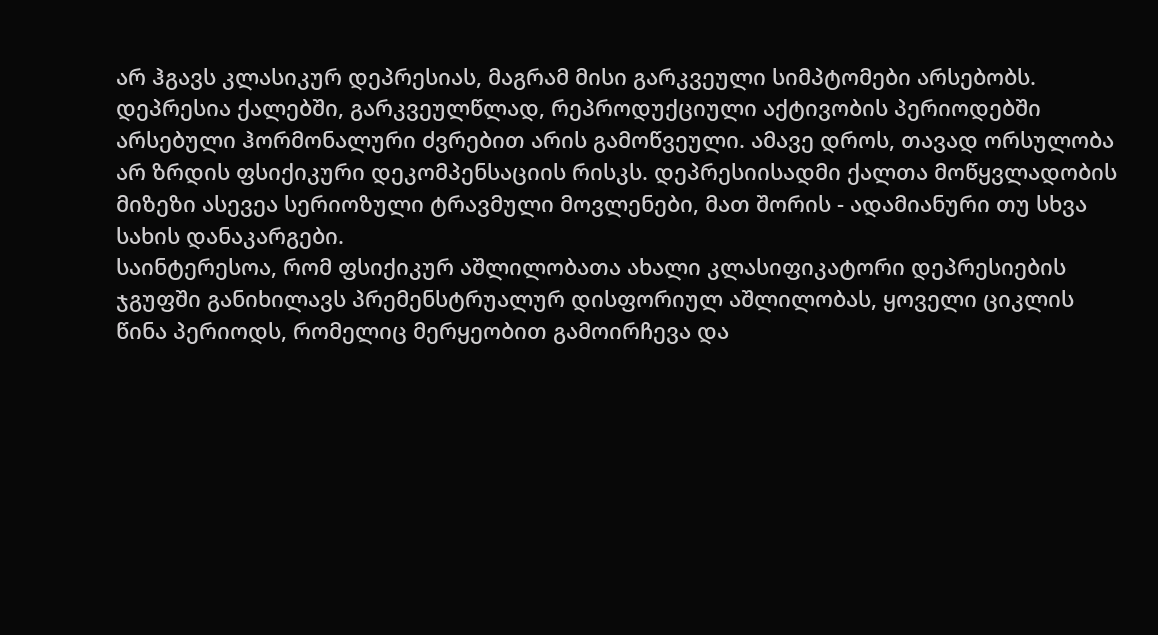არ ჰგავს კლასიკურ დეპრესიას, მაგრამ მისი გარკვეული სიმპტომები არსებობს. დეპრესია ქალებში, გარკვეულწლად, რეპროდუქციული აქტივობის პერიოდებში არსებული ჰორმონალური ძვრებით არის გამოწვეული. ამავე დროს, თავად ორსულობა არ ზრდის ფსიქიკური დეკომპენსაციის რისკს. დეპრესიისადმი ქალთა მოწყვლადობის მიზეზი ასევეა სერიოზული ტრავმული მოვლენები, მათ შორის - ადამიანური თუ სხვა სახის დანაკარგები.
საინტერესოა, რომ ფსიქიკურ აშლილობათა ახალი კლასიფიკატორი დეპრესიების ჯგუფში განიხილავს პრემენსტრუალურ დისფორიულ აშლილობას, ყოველი ციკლის წინა პერიოდს, რომელიც მერყეობით გამოირჩევა და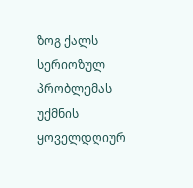ზოგ ქალს სერიოზულ პრობლემას უქმნის ყოველდღიურ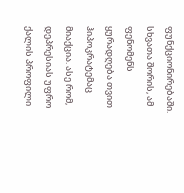ფუნქციონირებაში. სხვათა შორის, ამ ფენომენს ყურადღება თვით ჰიპოკრატემაც მიაქცია. ასე რომ, დეპრესიას უფრო ქალის პროფილი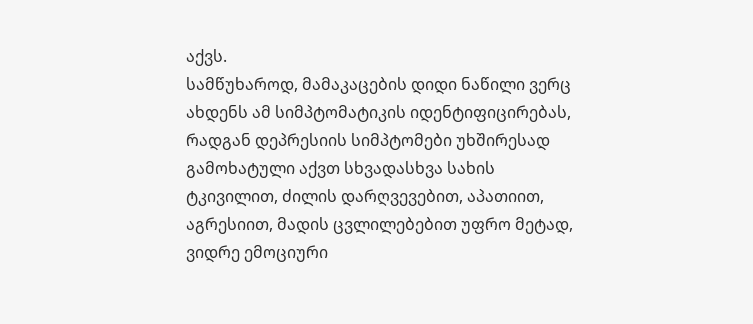აქვს.
სამწუხაროდ, მამაკაცების დიდი ნაწილი ვერც ახდენს ამ სიმპტომატიკის იდენტიფიცირებას, რადგან დეპრესიის სიმპტომები უხშირესად გამოხატული აქვთ სხვადასხვა სახის ტკივილით, ძილის დარღვევებით, აპათიით, აგრესიით, მადის ცვლილებებით უფრო მეტად, ვიდრე ემოციური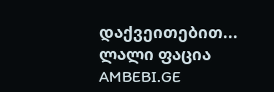დაქვეითებით...
ლალი ფაცია
AMBEBI.GE